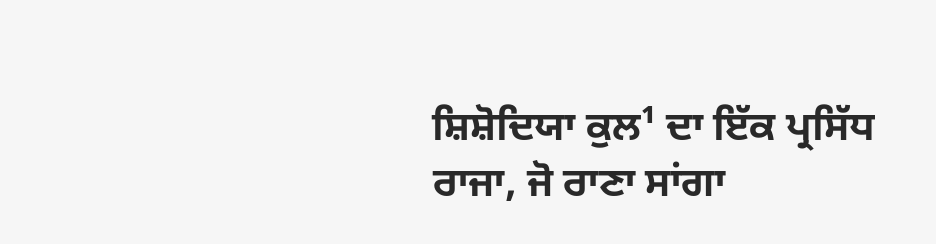ਸ਼ਿਸ਼ੋਦਿਯਾ ਕੁਲ¹ ਦਾ ਇੱਕ ਪ੍ਰਸਿੱਧ ਰਾਜਾ, ਜੋ ਰਾਣਾ ਸਾਂਗਾ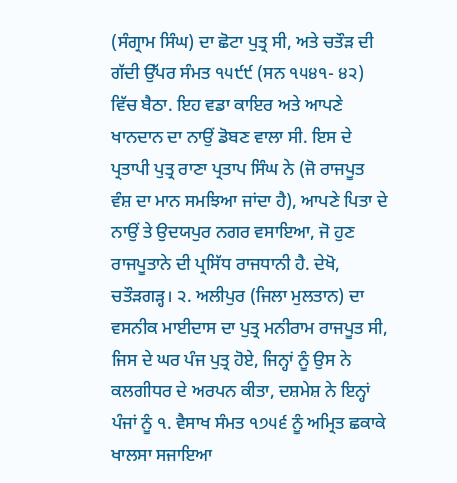(ਸੰਗ੍ਰਾਮ ਸਿੰਘ) ਦਾ ਛੋਟਾ ਪੁਤ੍ਰ ਸੀ, ਅਤੇ ਚਤੌੜ ਦੀ ਗੱਦੀ ਉੱਪਰ ਸੰਮਤ ੧੫੯੯ (ਸਨ ੧੫੪੧- ੪੨) ਵਿੱਚ ਬੈਠਾ. ਇਹ ਵਡਾ ਕਾਇਰ ਅਤੇ ਆਪਣੇ ਖਾਨਦਾਨ ਦਾ ਨਾਉਂ ਡੋਬਣ ਵਾਲਾ ਸੀ. ਇਸ ਦੇ ਪ੍ਰਤਾਪੀ ਪੁਤ੍ਰ ਰਾਣਾ ਪ੍ਰਤਾਪ ਸਿੰਘ ਨੇ (ਜੋ ਰਾਜਪੂਤ ਵੰਸ਼ ਦਾ ਮਾਨ ਸਮਝਿਆ ਜਾਂਦਾ ਹੈ), ਆਪਣੇ ਪਿਤਾ ਦੇ ਨਾਉਂ ਤੇ ਉਦਯਪੁਰ ਨਗਰ ਵਸਾਇਆ, ਜੋ ਹੁਣ ਰਾਜਪੂਤਾਨੇ ਦੀ ਪ੍ਰਸਿੱਧ ਰਾਜਧਾਨੀ ਹੈ. ਦੇਖੋ, ਚਤੌੜਗੜ੍ਹ। ੨. ਅਲੀਪੁਰ (ਜਿਲਾ ਮੁਲਤਾਨ) ਦਾ ਵਸਨੀਕ ਮਾਈਦਾਸ ਦਾ ਪੁਤ੍ਰ ਮਨੀਰਾਮ ਰਾਜਪੂਤ ਸੀ, ਜਿਸ ਦੇ ਘਰ ਪੰਜ ਪੁਤ੍ਰ ਹੋਏ, ਜਿਨ੍ਹਾਂ ਨੂੰ ਉਸ ਨੇ ਕਲਗੀਧਰ ਦੇ ਅਰਪਨ ਕੀਤਾ, ਦਸ਼ਮੇਸ਼ ਨੇ ਇਨ੍ਹਾਂ ਪੰਜਾਂ ਨੂੰ ੧. ਵੈਸਾਖ ਸੰਮਤ ੧੭੫੬ ਨੂੰ ਅਮ੍ਰਿਤ ਛਕਾਕੇ ਖਾਲਸਾ ਸਜਾਇਆ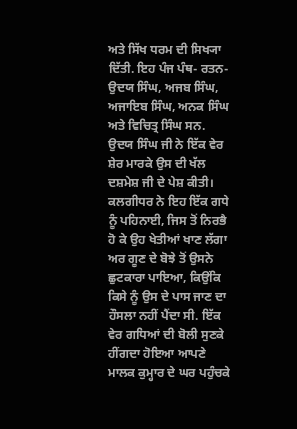ਅਤੇ ਸਿੱਖ ਧਰਮ ਦੀ ਸਿਖ੍ਯਾ ਦਿੱਤੀ. ਇਹ ਪੰਜ ਪੰਥ- ਰਤਨ- ਉਦਯ ਸਿੰਘ, ਅਜਬ ਸਿੰਘ, ਅਜਾਇਬ ਸਿੰਘ, ਅਨਕ ਸਿੰਘ ਅਤੇ ਵਿਚਿਤ੍ਰ ਸਿੰਘ ਸਨ. ਉਦਯ ਸਿੰਘ ਜੀ ਨੇ ਇੱਕ ਵੇਰ ਸ਼ੇਰ ਮਾਰਕੇ ਉਸ ਦੀ ਖੱਲ ਦਸ਼ਮੇਸ਼ ਜੀ ਦੇ ਪੇਸ਼ ਕੀਤੀ। ਕਲਗੀਧਰ ਨੇ ਇਹ ਇੱਕ ਗਧੇ ਨੂੰ ਪਹਿਨਾਈ, ਜਿਸ ਤੋਂ ਨਿਰਭੈ ਹੋ ਕੇ ਉਹ ਖੇਤੀਆਂ ਖਾਣ ਲੱਗਾ ਅਰ ਗੂਣ ਦੇ ਬੋਝੇ ਤੋਂ ਉਸਨੇ ਛੁਟਕਾਰਾ ਪਾਇਆ, ਕਿਉਂਕਿ ਕਿਸੇ ਨੂੰ ਉਸ ਦੇ ਪਾਸ ਜਾਣ ਦਾ ਹੌਸਲਾ ਨਹੀਂ ਪੈਂਦਾ ਸੀ. ਇੱਕ ਵੇਰ ਗਧਿਆਂ ਦੀ ਬੋਲੀ ਸੁਣਕੇ ਹੀਂਗਦਾ ਹੋਇਆ ਆਪਣੇ ਮਾਲਕ ਕੁਮ੍ਹਾਰ ਦੇ ਘਰ ਪਹੁੰਚਕੇ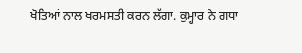ਖੋਤਿਆਂ ਨਾਲ ਖਰਮਸਤੀ ਕਰਨ ਲੱਗਾ. ਕੁਮ੍ਹਾਰ ਨੇ ਗਧਾ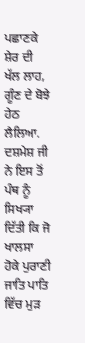ਪਛਾਣਕੇ ਸ਼ੇਰ ਦੀ ਖੱਲ ਲਾਹ, ਗੂੰਣ ਦੇ ਬੋਝੇ ਹੇਠ ਲੈਲਿਆ. ਦਸ਼ਮੇਸ਼ ਜੀ ਨੇ ਇਸ ਤੋਂ ਪੰਥ ਨੂੰ ਸਿਖ੍ਯਾ ਦਿੱਤੀ ਕਿ ਜੋ ਖਾਲਸਾ ਹੋਕੇ ਪੁਰਾਣੀ ਜਾਤਿ ਪਾਤਿ ਵਿੱਚ ਮੁੜ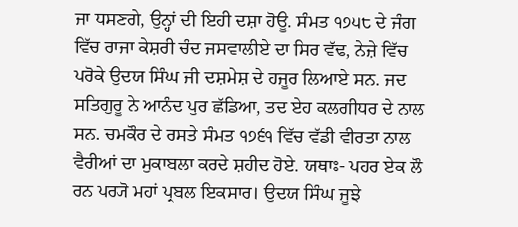ਜਾ ਧਸਣਗੇ, ਉਨ੍ਹਾਂ ਦੀ ਇਹੀ ਦਸ਼ਾ ਹੋਊ. ਸੰਮਤ ੧੭੫੮ ਦੇ ਜੰਗ ਵਿੱਚ ਰਾਜਾ ਕੇਸ਼ਰੀ ਚੰਦ ਜਸਵਾਲੀਏ ਦਾ ਸਿਰ ਵੱਢ, ਨੇਜ਼ੇ ਵਿੱਚ ਪਰੋਕੇ ਉਦਯ ਸਿੰਘ ਜੀ ਦਸ਼ਮੇਸ਼ ਦੇ ਹਜੂਰ ਲਿਆਏ ਸਨ. ਜਦ ਸਤਿਗੁਰੂ ਨੇ ਆਨੰਦ ਪੁਰ ਛੱਡਿਆ, ਤਦ ਏਹ ਕਲਗੀਧਰ ਦੇ ਨਾਲ ਸਨ. ਚਮਕੌਰ ਦੇ ਰਸਤੇ ਸੰਮਤ ੧੭੬੧ ਵਿੱਚ ਵੱਡੀ ਵੀਰਤਾ ਨਾਲ ਵੈਰੀਆਂ ਦਾ ਮੁਕਾਬਲਾ ਕਰਦੇ ਸ਼ਹੀਦ ਹੋਏ. ਯਥਾਃ- ਪਹਰ ਏਕ ਲੌ ਰਨ ਪਰ੍ਯੋ ਮਹਾਂ ਪ੍ਰਬਲ ਇਕਸਾਰ। ਉਦਯ ਸਿੰਘ ਜੂਝੇ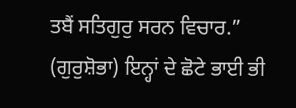ਤਬੈਂ ਸਤਿਗੁਰੁ ਸਰਨ ਵਿਚਾਰ.” (ਗੁਰੁਸ਼ੋਭਾ) ਇਨ੍ਹਾਂ ਦੇ ਛੋਟੇ ਭਾਈ ਭੀ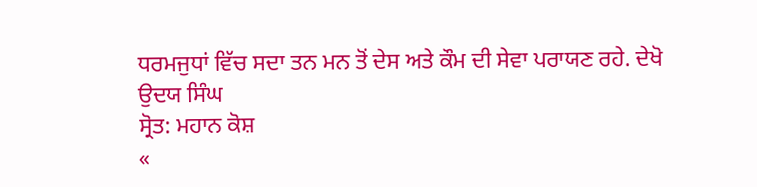ਧਰਮਜੁਧਾਂ ਵਿੱਚ ਸਦਾ ਤਨ ਮਨ ਤੋਂ ਦੇਸ ਅਤੇ ਕੌਮ ਦੀ ਸੇਵਾ ਪਰਾਯਣ ਰਹੇ. ਦੇਖੋ
ਉਦਯ ਸਿੰਘ
ਸ੍ਰੋਤ: ਮਹਾਨ ਕੋਸ਼
«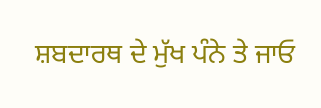ਸ਼ਬਦਾਰਥ ਦੇ ਮੁੱਖ ਪੰਨੇ ਤੇ ਜਾਓ